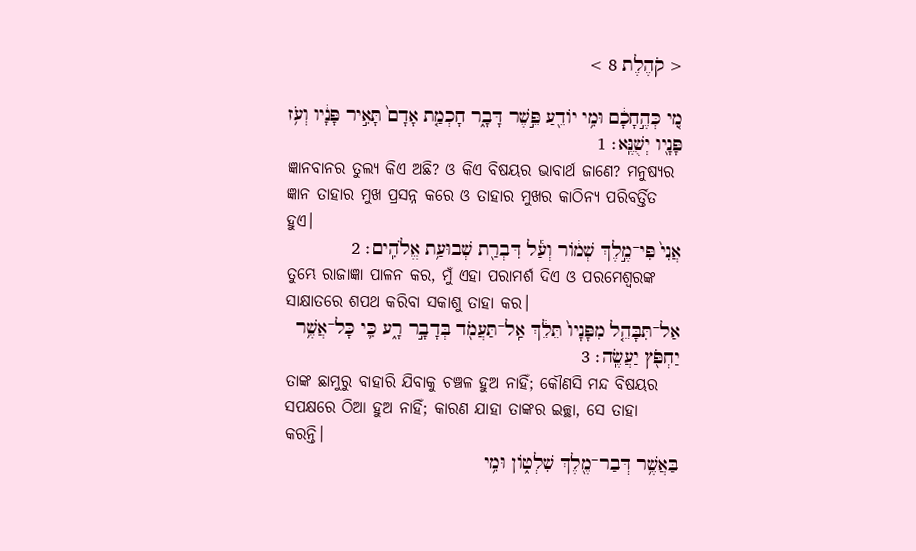< קֹהֶלֶת 8 >

מִ֚י כְּהֶ֣חָכָ֔ם וּמִ֥י יֹודֵ֖עַ פֵּ֣שֶׁר דָּבָ֑ר חָכְמַ֤ת אָדָם֙ תָּאִ֣יר פָּנָ֔יו וְעֹ֥ז פָּנָ֖יו יְשֻׁנֶּֽא׃ 1
ଜ୍ଞାନବାନ‍ର ତୁଲ୍ୟ କିଏ ଅଛି? ଓ କିଏ ବିଷୟର ଭାବାର୍ଥ ଜାଣେ? ମନୁଷ୍ୟର ଜ୍ଞାନ ତାହାର ମୁଖ ପ୍ରସନ୍ନ କରେ ଓ ତାହାର ମୁଖର କାଠିନ୍ୟ ପରିବର୍ତ୍ତିତ ହୁଏ।
אֲנִי֙ פִּי־מֶ֣לֶךְ שְׁמֹ֔ור וְעַ֕ל דִּבְרַ֖ת שְׁבוּעַ֥ת אֱלֹהִֽים׃ 2
ତୁମ୍ଭେ ରାଜାଜ୍ଞା ପାଳନ କର, ମୁଁ ଏହା ପରାମର୍ଶ ଦିଏ ଓ ପରମେଶ୍ୱରଙ୍କ ସାକ୍ଷାତରେ ଶପଥ କରିବା ସକାଶୁ ତାହା କର।
אַל־תִּבָּהֵ֤ל מִפָּנָיו֙ תֵּלֵ֔ךְ אַֽל־תַּעֲמֹ֖ד בְּדָבָ֣ר רָ֑ע כִּ֛י כָּל־אֲשֶׁ֥ר יַחְפֹּ֖ץ יַעֲשֶֽׂה׃ 3
ତାଙ୍କ ଛାମୁରୁ ବାହାରି ଯିବାକୁ ଚଞ୍ଚଳ ହୁଅ ନାହିଁ; କୌଣସି ମନ୍ଦ ବିଷୟର ସପକ୍ଷରେ ଠିଆ ହୁଅ ନାହିଁ; କାରଣ ଯାହା ତାଙ୍କର ଇଚ୍ଛା, ସେ ତାହା କରନ୍ତି।
בַּאֲשֶׁ֥ר דְּבַר־מֶ֖לֶךְ שִׁלְטֹ֑ון וּמִ֥י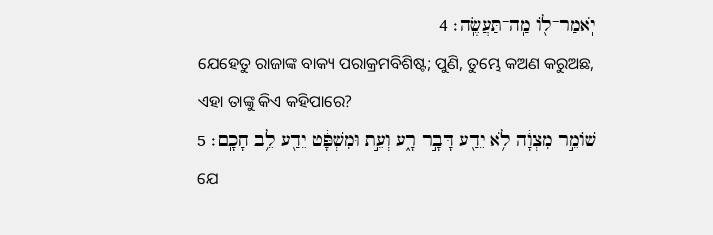יֹֽאמַר־לֹ֖ו מַֽה־תַּעֲשֶֽׂה׃ 4
ଯେହେତୁ ରାଜାଙ୍କ ବାକ୍ୟ ପରାକ୍ରମବିଶିଷ୍ଟ; ପୁଣି, ତୁମ୍ଭେ କଅଣ କରୁଅଛ, ଏହା ତାଙ୍କୁ କିଏ କହିପାରେ?
שֹׁומֵ֣ר מִצְוָ֔ה לֹ֥א יֵדַ֖ע דָּבָ֣ר רָ֑ע וְעֵ֣ת וּמִשְׁפָּ֔ט יֵדַ֖ע לֵ֥ב חָכָֽם׃ 5
ଯେ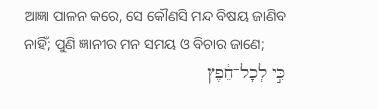ଆଜ୍ଞା ପାଳନ କରେ, ସେ କୌଣସି ମନ୍ଦ ବିଷୟ ଜାଣିବ ନାହିଁ; ପୁଣି ଜ୍ଞାନୀର ମନ ସମୟ ଓ ବିଚାର ଜାଣେ;
כִּ֣י לְכָל־חֵ֔פֶץ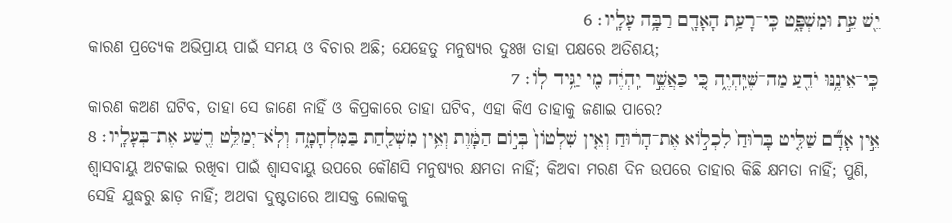יֵ֖שׁ עֵ֣ת וּמִשְׁפָּ֑ט כִּֽי־רָעַ֥ת הָאָדָ֖ם רַבָּ֥ה עָלָֽיו׃ 6
କାରଣ ପ୍ରତ୍ୟେକ ଅଭିପ୍ରାୟ ପାଇଁ ସମୟ ଓ ବିଚାର ଅଛି; ଯେହେତୁ ମନୁଷ୍ୟର ଦୁଃଖ ତାହା ପକ୍ଷରେ ଅତିଶୟ;
כִּֽי־אֵינֶ֥נּוּ יֹדֵ֖עַ מַה־שֶּׁיִּֽהְיֶ֑ה כִּ֚י כַּאֲשֶׁ֣ר יִֽהְיֶ֔ה מִ֖י יַגִּ֥יד לֹֽו׃ 7
କାରଣ କଅଣ ଘଟିବ, ତାହା ସେ ଜାଣେ ନାହିଁ ଓ କିପ୍ରକାରେ ତାହା ଘଟିବ, ଏହା କିଏ ତାହାକୁ ଜଣାଇ ପାରେ?
אֵ֣ין אָדָ֞ם שַׁלִּ֤יט בָּר֙וּחַ֙ לִכְלֹ֣וא אֶת־הָר֔וּחַ וְאֵ֤ין שִׁלְטֹון֙ בְּיֹ֣ום הַמָּ֔וֶת וְאֵ֥ין מִשְׁלַ֖חַת בַּמִּלְחָמָ֑ה וְלֹֽא־יְמַלֵּ֥ט רֶ֖שַׁע אֶת־בְּעָלָֽיו׃ 8
ଶ୍ୱାସବାୟୁ ଅଟକାଇ ରଖିବା ପାଇଁ ଶ୍ୱାସବାୟୁ ଉପରେ କୌଣସି ମନୁଷ୍ୟର କ୍ଷମତା ନାହିଁ; କିଅବା ମରଣ ଦିନ ଉପରେ ତାହାର କିଛି କ୍ଷମତା ନାହିଁ; ପୁଣି, ସେହି ଯୁଦ୍ଧରୁ ଛାଡ଼ ନାହିଁ; ଅଥବା ଦୁଷ୍ଟତାରେ ଆସକ୍ତ ଲୋକକୁ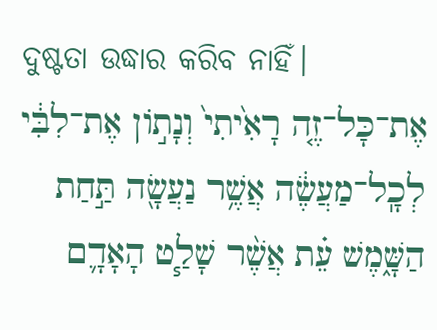ଦୁଷ୍ଟତା ଉଦ୍ଧାର କରିବ ନାହିଁ।
אֶת־כָּל־זֶ֤ה רָאִ֙יתִי֙ וְנָתֹ֣ון אֶת־לִבִּ֔י לְכָֽל־מַעֲשֶׂ֔ה אֲשֶׁ֥ר נַעֲשָׂ֖ה תַּ֣חַת הַשָּׁ֑מֶשׁ עֵ֗ת אֲשֶׁ֨ר שָׁלַ֧ט הָאָדָ֛ם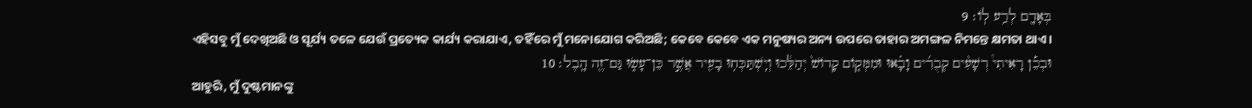בְּאָדָ֖ם לְרַ֥ע לֹֽו׃ 9
ଏହିସବୁ ମୁଁ ଦେଖିଅଛି ଓ ସୂର୍ଯ୍ୟ ତଳେ ଯେଉଁ ପ୍ରତ୍ୟେକ କାର୍ଯ୍ୟ କରାଯାଏ, ତହିଁରେ ମୁଁ ମନୋଯୋଗ କରିଅଛି; କେବେ କେବେ ଏକ ମନୁଷ୍ୟର ଅନ୍ୟ ଉପରେ ତାହାର ଅମଙ୍ଗଳ ନିମନ୍ତେ କ୍ଷମତା ଥାଏ।
וּבְכֵ֡ן רָאִיתִי֩ רְשָׁעִ֨ים קְבֻרִ֜ים וָבָ֗אוּ וּמִמְּקֹ֤ום קָדֹושׁ֙ יְהַלֵּ֔כוּ וְיִֽשְׁתַּכְּח֥וּ בָעִ֖יר אֲשֶׁ֣ר כֵּן־עָשׂ֑וּ גַּם־זֶ֖ה הָֽבֶל׃ 10
ଆହୁରି, ମୁଁ ଦୁଷ୍ଟମାନଙ୍କୁ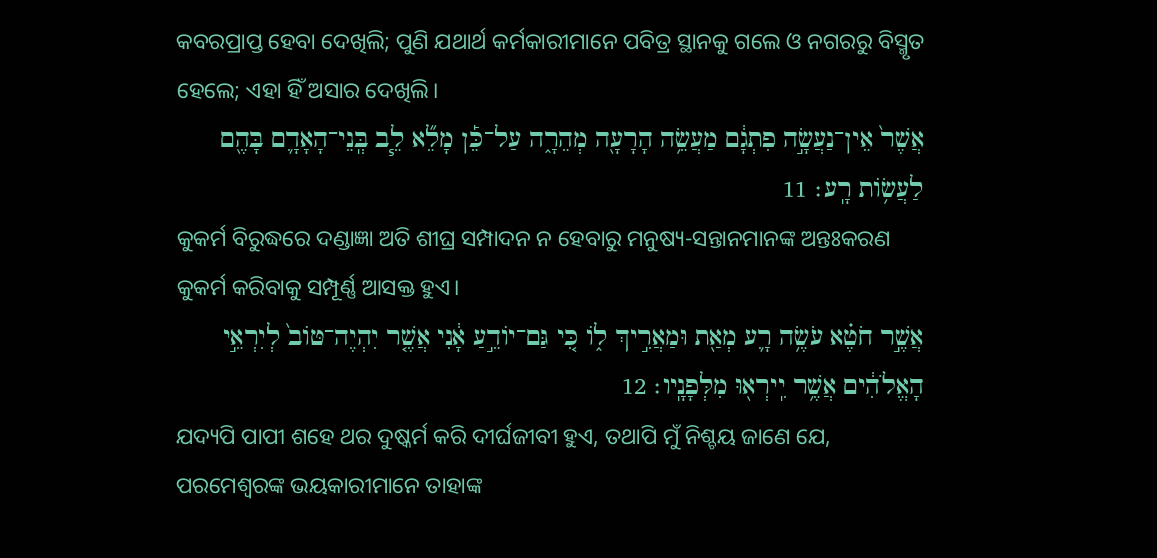କବରପ୍ରାପ୍ତ ହେବା ଦେଖିଲି; ପୁଣି ଯଥାର୍ଥ କର୍ମକାରୀମାନେ ପବିତ୍ର ସ୍ଥାନକୁ ଗଲେ ଓ ନଗରରୁ ବିସ୍ମୃତ ହେଲେ; ଏହା ହିଁ ଅସାର ଦେଖିଲି।
אֲשֶׁר֙ אֵין־נַעֲשָׂ֣ה פִתְגָ֔ם מַעֲשֵׂ֥ה הָרָעָ֖ה מְהֵרָ֑ה עַל־כֵּ֡ן מָלֵ֞א לֵ֧ב בְּֽנֵי־הָאָדָ֛ם בָּהֶ֖ם לַעֲשֹׂ֥ות רָֽע׃ 11
କୁକର୍ମ ବିରୁଦ୍ଧରେ ଦଣ୍ଡାଜ୍ଞା ଅତି ଶୀଘ୍ର ସମ୍ପାଦନ ନ ହେବାରୁ ମନୁଷ୍ୟ-ସନ୍ତାନମାନଙ୍କ ଅନ୍ତଃକରଣ କୁକର୍ମ କରିବାକୁ ସମ୍ପୂର୍ଣ୍ଣ ଆସକ୍ତ ହୁଏ।
אֲשֶׁ֣ר חֹטֶ֗א עֹשֶׂ֥ה רָ֛ע מְאַ֖ת וּמַאֲרִ֣יךְ לֹ֑ו כִּ֚י גַּם־יֹודֵ֣עַ אָ֔נִי אֲשֶׁ֤ר יִהְיֶה־טֹּוב֙ לְיִרְאֵ֣י הָאֱלֹהִ֔ים אֲשֶׁ֥ר יִֽירְא֖וּ מִלְּפָנָֽיו׃ 12
ଯଦ୍ୟପି ପାପୀ ଶହେ ଥର ଦୁଷ୍କର୍ମ କରି ଦୀର୍ଘଜୀବୀ ହୁଏ, ତଥାପି ମୁଁ ନିଶ୍ଚୟ ଜାଣେ ଯେ, ପରମେଶ୍ୱରଙ୍କ ଭୟକାରୀମାନେ ତାହାଙ୍କ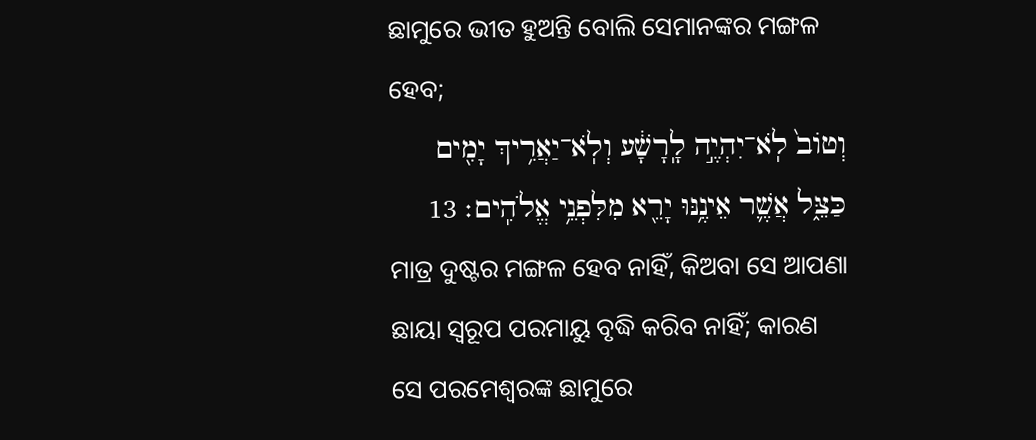ଛାମୁରେ ଭୀତ ହୁଅନ୍ତି ବୋଲି ସେମାନଙ୍କର ମଙ୍ଗଳ ହେବ;
וְטֹוב֙ לֹֽא־יִהְיֶ֣ה לָֽרָשָׁ֔ע וְלֹֽא־יַאֲרִ֥יךְ יָמִ֖ים כַּצֵּ֑ל אֲשֶׁ֛ר אֵינֶ֥נּוּ יָרֵ֖א מִלִּפְנֵ֥י אֱלֹהִֽים׃ 13
ମାତ୍ର ଦୁଷ୍ଟର ମଙ୍ଗଳ ହେବ ନାହିଁ, କିଅବା ସେ ଆପଣା ଛାୟା ସ୍ୱରୂପ ପରମାୟୁ ବୃଦ୍ଧି କରିବ ନାହିଁ; କାରଣ ସେ ପରମେଶ୍ୱରଙ୍କ ଛାମୁରେ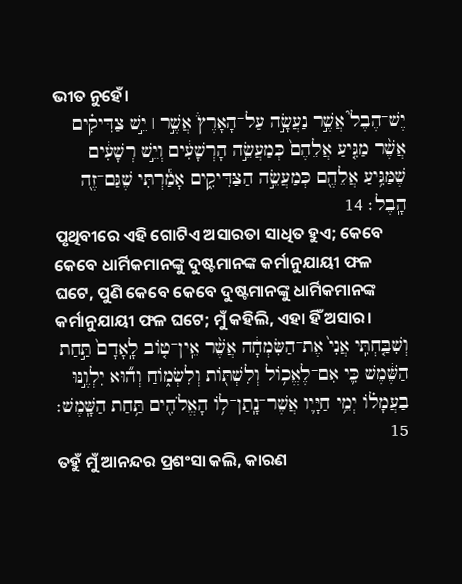ଭୀତ ନୁହେଁ।
יֶשׁ־הֶבֶל֮ אֲשֶׁ֣ר נַעֲשָׂ֣ה עַל־הָאָרֶץ֒ אֲשֶׁ֣ר ׀ יֵ֣שׁ צַדִּיקִ֗ים אֲשֶׁ֨ר מַגִּ֤יעַ אֲלֵהֶם֙ כְּמַעֲשֵׂ֣ה הָרְשָׁעִ֔ים וְיֵ֣שׁ רְשָׁעִ֔ים שֶׁמַּגִּ֥יעַ אֲלֵהֶ֖ם כְּמַעֲשֵׂ֣ה הַצַּדִּיקִ֑ים אָמַ֕רְתִּי שֶׁגַּם־זֶ֖ה הָֽבֶל׃ 14
ପୃଥିବୀରେ ଏହି ଗୋଟିଏ ଅସାରତା ସାଧିତ ହୁଏ; କେବେ କେବେ ଧାର୍ମିକମାନଙ୍କୁ ଦୁଷ୍ଟମାନଙ୍କ କର୍ମାନୁଯାୟୀ ଫଳ ଘଟେ, ପୁଣି କେବେ କେବେ ଦୁଷ୍ଟମାନଙ୍କୁ ଧାର୍ମିକମାନଙ୍କ କର୍ମାନୁଯାୟୀ ଫଳ ଘଟେ; ମୁଁ କହିଲି, ଏହା ହିଁ ଅସାର।
וְשִׁבַּ֤חְתִּֽי אֲנִי֙ אֶת־הַשִּׂמְחָ֔ה אֲשֶׁ֨ר אֵֽין־טֹ֤וב לָֽאָדָם֙ תַּ֣חַת הַשֶּׁ֔מֶשׁ כִּ֛י אִם־לֶאֱכֹ֥ול וְלִשְׁתֹּ֖ות וְלִשְׂמֹ֑וחַ וְה֞וּא יִלְוֶ֣נּוּ בַעֲמָלֹ֗ו יְמֵ֥י חַיָּ֛יו אֲשֶׁר־נָֽתַן־לֹ֥ו הָאֱלֹהִ֖ים תַּ֥חַת הַשָּֽׁמֶשׁ׃ 15
ତହୁଁ ମୁଁ ଆନନ୍ଦର ପ୍ରଶଂସା କଲି, କାରଣ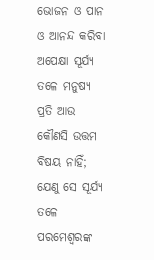ଭୋଜନ ଓ ପାନ ଓ ଆନନ୍ଦ କରିବା ଅପେକ୍ଷା ସୂର୍ଯ୍ୟ ତଳେ ମନୁଷ୍ୟ ପ୍ରତି ଆଉ କୌଣସି ଉତ୍ତମ ବିଷୟ ନାହିଁ; ଯେଣୁ ସେ ସୂର୍ଯ୍ୟ ତଳେ ପରମେଶ୍ୱରଙ୍କ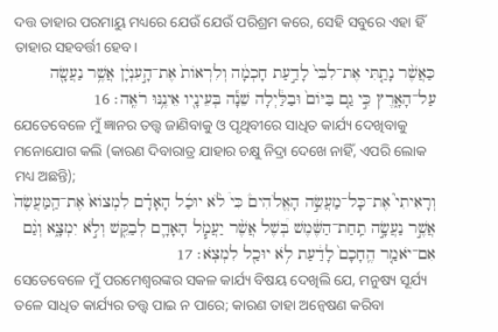ଦତ୍ତ ତାହାର ପରମାୟୁ ମଧ୍ୟରେ ଯେଉଁ ଯେଉଁ ପରିଶ୍ରମ କରେ, ସେହି ସବୁରେ ଏହା ହିଁ ତାହାର ସହବର୍ତ୍ତୀ ହେବ।
כַּאֲשֶׁ֨ר נָתַ֤תִּי אֶת־לִבִּי֙ לָדַ֣עַת חָכְמָ֔ה וְלִרְאֹות֙ אֶת־הָ֣עִנְיָ֔ן אֲשֶׁ֥ר נַעֲשָׂ֖ה עַל־הָאָ֑רֶץ כִּ֣י גַ֤ם בַּיֹּום֙ וּבַלַּ֔יְלָה שֵׁנָ֕ה בְּעֵינָ֖יו אֵינֶ֥נּוּ רֹאֶֽה׃ 16
ଯେତେବେଳେ ମୁଁ ଜ୍ଞାନର ତତ୍ତ୍ୱ ଜାଣିବାକୁ ଓ ପୃଥିବୀରେ ସାଧିତ କାର୍ଯ୍ୟ ଦେଖିବାକୁ ମନୋଯୋଗ କଲି (କାରଣ ଦିବାରାତ୍ର ଯାହାର ଚକ୍ଷୁ ନିଦ୍ରା ଦେଖେ ନାହିଁ, ଏପରି ଲୋକ ମଧ୍ୟ ଅଛନ୍ତି);
וְרָאִיתִי֮ אֶת־כָּל־מַעֲשֵׂ֣ה הָאֱלֹהִים֒ כִּי֩ לֹ֨א יוּכַ֜ל הָאָדָ֗ם לִמְצֹוא֙ אֶת־הַֽמַּעֲשֶׂה֙ אֲשֶׁ֣ר נַעֲשָׂ֣ה תַֽחַת־הַשֶּׁ֔מֶשׁ בְּ֠שֶׁל אֲשֶׁ֨ר יַעֲמֹ֧ל הָאָדָ֛ם לְבַקֵּ֖שׁ וְלֹ֣א יִמְצָ֑א וְגַ֨ם אִם־יֹאמַ֤ר הֶֽחָכָם֙ לָדַ֔עַת לֹ֥א יוּכַ֖ל לִמְצֹֽא׃ 17
ସେତେବେଳେ ମୁଁ ପରମେଶ୍ୱରଙ୍କର ସକଳ କାର୍ଯ୍ୟ ବିଷୟ ଦେଖିଲି ଯେ, ମନୁଷ୍ୟ ସୂର୍ଯ୍ୟ ତଳେ ସାଧିତ କାର୍ଯ୍ୟର ତତ୍ତ୍ୱ ପାଇ ନ ପାରେ; କାରଣ ତାହା ଅନ୍ଵେଷଣ କରିବା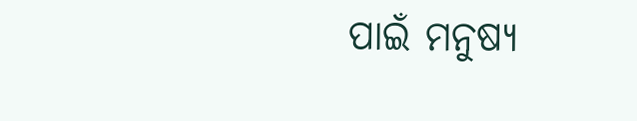ପାଇଁ ମନୁଷ୍ୟ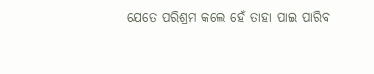ଯେତେ ପରିଶ୍ରମ କଲେ ହେଁ ତାହା ପାଇ ପାରିବ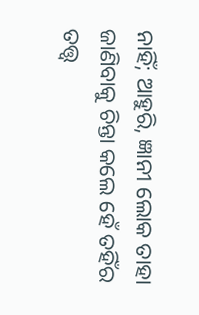ନାହିଁ; ଆହୁରି, ଜ୍ଞାନୀ ଲୋକ ତାହା ଜାଣିବାକୁ ଚିନ୍ତା କଲେ ହେଁ ତହିଁର ତତ୍ତ୍ୱ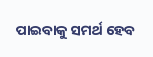ପାଇବାକୁ ସମର୍ଥ ହେବ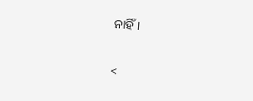ନାହିଁ।

<